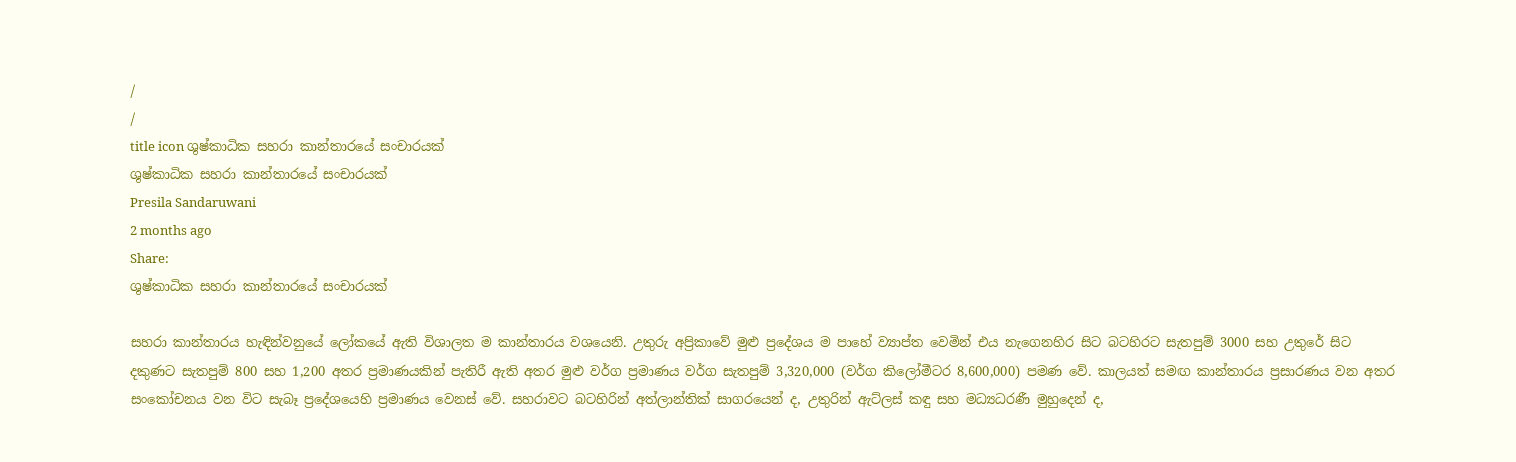/
/
title icon ශුෂ්කාධික සහරා කාන්තාරයේ සංචාරයක්
ශුෂ්කාධික සහරා කාන්තාරයේ සංචාරයක්
Presila Sandaruwani
2 months ago
Share:
ශුෂ්කාධික සහරා කාන්තාරයේ සංචාරයක්

සහරා කාන්තාරය හැඳින්වනුයේ ලෝකයේ ඇති විශාලත ම කාන්තාරය වශයෙනි. උතුරු අප්‍රිකාවේ මුළු ප්‍රදේශය ම පාහේ ව්‍යාප්ත වෙමින් එය නැගෙනහිර සිට බටහිරට සැතපුම් 3000 සහ උතුරේ සිට දකුණට සැතපුම් 800 සහ 1,200 අතර ප්‍රමාණයකින් පැතිරී ඇති අතර මුළු වර්ග ප්‍රමාණය වර්ග සැතපුම් 3,320,000 (වර්ග කිලෝමීටර 8,600,000) පමණ වේ. කාලයත් සමඟ කාන්තාරය ප්‍රසාරණය වන අතර සංකෝචනය වන විට සැබෑ ප්‍රදේශයෙහි ප්‍රමාණය වෙනස් වේ. සහරාවට බටහිරින් අත්ලාන්තික් සාගරයෙන් ද, උතුරින් ඇට්ලස් කඳු සහ මධ්‍යධරණී මුහුදෙන් ද,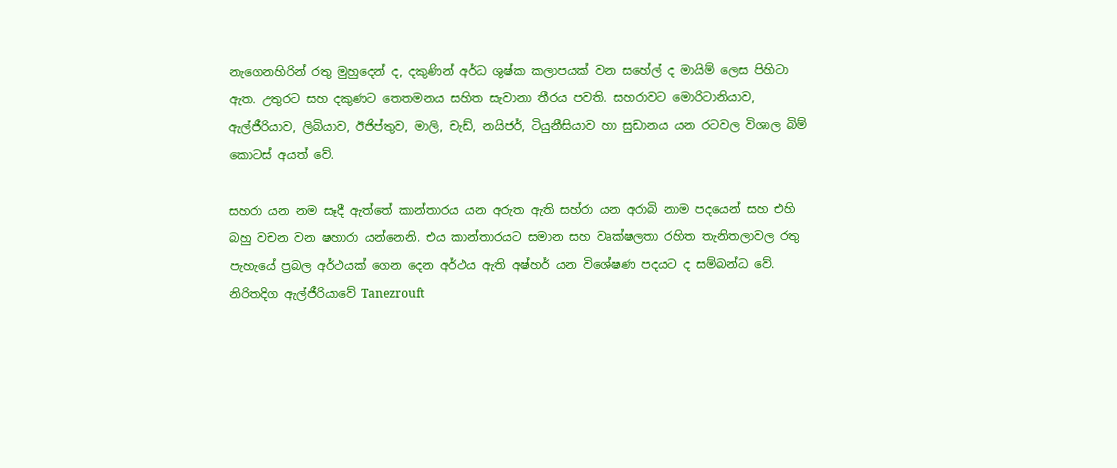නැගෙනහිරින් රතු මුහුදෙන් ද, දකුණින් අර්ධ ශුෂ්ක කලාපයක් වන සහේල් ද මායිම් ලෙස පිහිටා ඇත. උතුරට සහ දකුණට තෙතමනය සහිත සැවානා තීරය පවති. සහරාවට මොරිටානියාව, ඇල්ජීරියාව, ලිබියාව, ඊජිප්තුව, මාලි, චැඩ්, නයිජර්, ටියුනීසියාව හා සුඩානය යන රටවල විශාල බිම් කොටස් අයත් වේ.

සහරා යන නම සෑදී ඇත්තේ කාන්තාරය යන අරුත ඇති සහ්රා යන අරාබි නාම පදයෙන් සහ එහි බහු වචන වන ෂහාරා යන්නෙනි. එය කාන්තාරයට සමාන සහ වෘක්ෂලතා රහිත තැනිතලාවල රතු පැහැයේ ප්‍රබල අර්ථයක් ගෙන දෙන අර්ථය ඇති අෂ්හර් යන විශේෂණ පදයට ද සම්බන්ධ වේ. නිරිතදිග ඇල්ජීරියාවේ Tanezrouft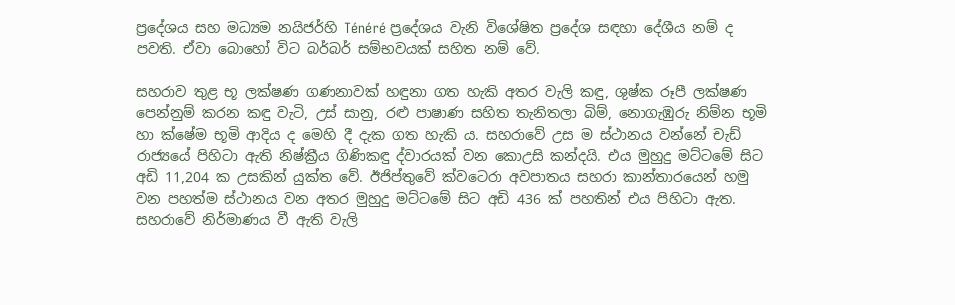ප්‍රදේශය සහ මධ්‍යම නයිජර්හි Ténéré ප්‍රදේශය වැනි විශේෂිත ප්‍රදේශ සඳහා දේශීය නම් ද පවති. ඒවා බොහෝ විට බර්බර් සම්භවයක් සහිත නම් වේ.

සහරාව තුළ භූ ලක්ෂණ ගණනාවක් හඳුනා ගත හැකි අතර වැලි කඳු, ශුෂ්ක රූපී ලක්ෂණ පෙන්නුම් කරන කඳු වැටි, උස් සානු, රළු පාෂාණ සහිත තැනිතලා බිම්, නොගැඹුරු නිම්න භූමි හා ක්ෂේම භූමි ආදිය ද මෙහි දී දැක ගත හැකි ය. සහරාවේ උස ම ස්ථානය වන්නේ චැඩ් රාජ්‍යයේ පිහිටා ඇති නිෂ්ක්‍රීය ගිණිකඳු ද්වාරයක් වන කොඋසි කන්දයි. එය මුහුදු මට්ටමේ සිට අඩි 11,204 ක උසකින් යුක්ත වේ. ඊජිප්තුවේ ක්වටෙරා අවපාතය සහරා කාන්තාරයෙන් හමු වන පහත්ම ස්ථානය වන අතර මුහුදු මට්ටමේ සිට අඩි 436 ක් පහතින් එය පිහිටා ඇත. සහරාවේ නිර්මාණය වී ඇති වැලි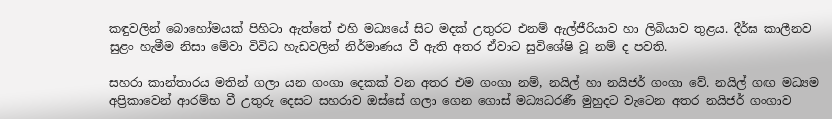කඳුවලින් බොහෝමයක් පිහිටා ඇත්තේ එහි මධ්‍යයේ සිට මදක් උතුරට එනම් ඇල්ජීරියාව හා ලිබියාව තුළය. දීර්ඝ කාලීනව සුළං හැමීම නිසා මේවා විවිධ හැඩවලින් නිර්මාණය වී ඇති අතර ඒවාට සුවිශේෂි වූ නම් ද පවති.

සහරා කාන්තාරය මතින් ගලා යන ගංගා දෙකක් වන අතර එම ගංගා නම්, නයිල් හා නයිජර් ගංගා වේ. නයිල් ගඟ මධ්‍යම අප්‍රිකාවෙන් ආරම්භ වී උතුරු දෙසට සහරාව ඔස්සේ ගලා ගෙන ගොස් මධ්‍යධරණී මුහුදට වැටෙන අතර නයිජර් ගංගාව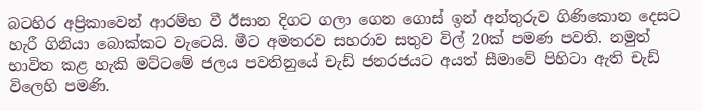බටහිර අප්‍රිකාවෙන් ආරම්භ වී ඊසාන දිගට ගලා ගෙන ගොස් ඉන් අන්තුරුව ගිණිකොන දෙසට හැරී ගිනියා බොක්කට වැටෙයි. මීට අමතරව සහරාව සතුව විල් 20ක් පමණ පවති. නමුත් භාවිත කළ හැකි මට්ටමේ ජලය පවතිනුයේ චැඩ් ජනරජයට අයත් සීමාවේ පිහිටා ඇති චැඩ් විලෙහි පමණි.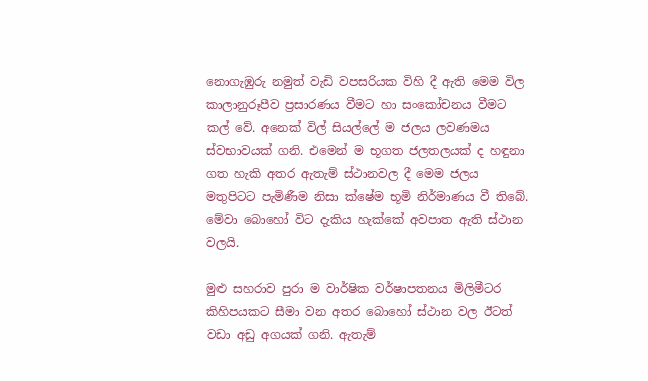නොගැඹුරු නමුත් වැඩි වපසරියක විහි දී ඇති මෙම විල කාලානුරූපීව ප්‍රසාරණය වීමට හා සංකෝචනය වීමට කල් වේ. අනෙක් විල් සියල්ලේ ම ජලය ලවණමය ස්වභාවයක් ගනි. එමෙන් ම භූගත ජලතලයක් ද හඳුනා ගත හැකි අතර ඇතැම් ස්ථානවල දී මෙම ජලය මතුපිටට පැමිණීම නිසා ක්ෂේම භූමි නිර්මාණය වී තිබේ. මේවා බොහෝ විට දැකිය හැක්කේ අවපාත ඇති ස්ථාන වලයි.

මුළු සහරාව පුරා ම වාර්ෂික වර්ෂාපතනය මිලිමීටර කිහිපයකට සීමා වන අතර බොහෝ ස්ථාන වල ඊටත් වඩා අඩු අගයක් ගනි. ඇතැම්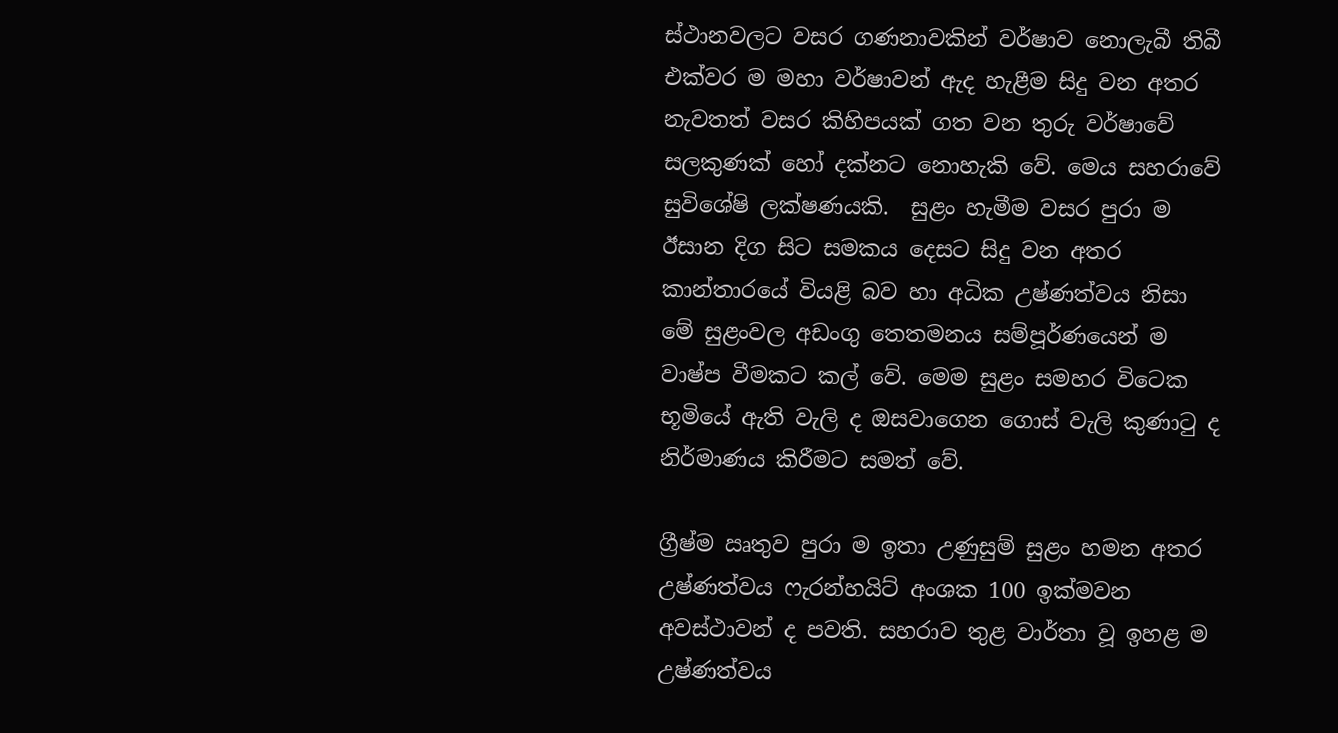ස්ථානවලට වසර ගණනාවකින් වර්ෂාව නොලැබී තිබී එක්වර ම මහා වර්ෂාවන් ඇද හැළීම සිදු වන අතර නැවතත් වසර කිහිපයක් ගත වන තුරු වර්ෂාවේ සලකුණක් හෝ දක්නට නොහැකි වේ. මෙය සහරාවේ සුවිශේෂි ලක්ෂණයකි.  සුළං හැමීම වසර පුරා ම ඊසාන දිග සිට සමකය දෙසට සිදු වන අතර කාන්තාරයේ වියළි බව හා අධික උෂ්ණත්වය නිසා මේ සුළංවල අඩංගු තෙතමනය සම්පූර්ණයෙන් ම වාෂ්ප වීමකට කල් වේ. මෙම සුළං සමහර විටෙක භූමියේ ඇති වැලි ද ඔසවාගෙන ගොස් වැලි කුණාටු ද නිර්මාණය කිරීමට සමත් වේ.

ග්‍රීෂ්ම ඍතුව පුරා ම ඉතා උණුසුම් සුළං හමන අතර උෂ්ණත්වය ෆැරන්හයිට් අංශක 100 ඉක්මවන අවස්ථාවන් ද පවති. සහරාව තුළ වාර්තා වූ ඉහළ ම උෂ්ණත්වය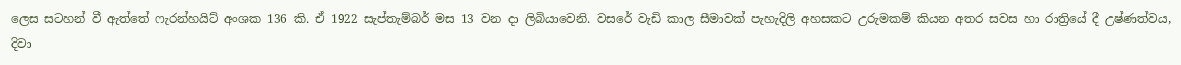ලෙස සටහන් වී ඇත්තේ ෆැරන්හයිට් අංශක 136 කි. ඒ 1922 සැප්තැම්බර් මස 13 වන දා ලිබියාවෙනි. වසරේ වැඩි කාල සීමාවක් පැහැදිලි අහසකට උරුමකම් කියන අතර සවස හා රාත්‍රියේ දී උෂ්ණත්වය, දිවා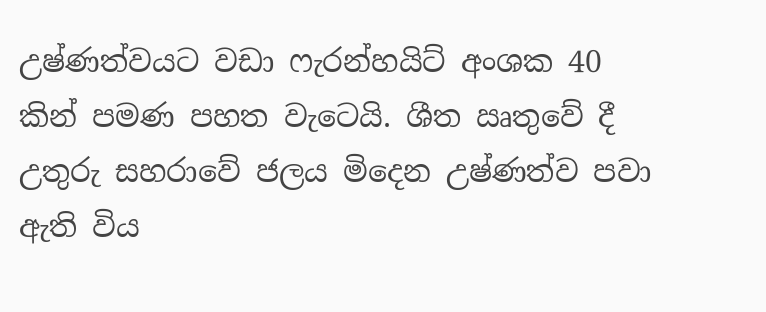උෂ්ණත්වයට වඩා ෆැරන්හයිට් අංශක 40 කින් පමණ පහත වැටෙයි. ශීත ඍතුවේ දී උතුරු සහරාවේ ජලය මිදෙන උෂ්ණත්ව පවා ඇති විය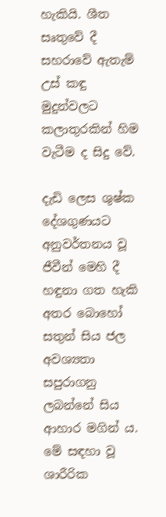හැකියි. ශීත සෘතුවේ දී සහරාවේ ඇතැම් උස් කඳු මුදුන්වලට කලාතුරකින් හිම වැටීම ද සිදු වේ.

දැඩි ලෙස ශුෂ්ක දේශගුණයට අනුවර්තනය වූ ජීවීන් මෙහි දී හඳුනා ගත හැකි අතර බොහෝ සතුන් සිය ජල අවශ්‍යතා සපුරාගනු ලබන්නේ සිය ආහාර මගින් ය. මේ සඳහා වූ ශාරීරික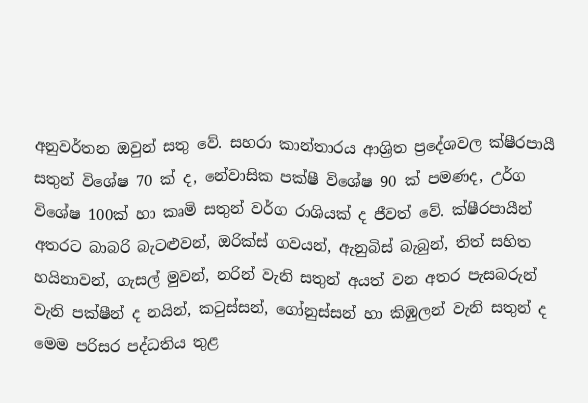අනුවර්තන ඔවුන් සතු වේ. සහරා කාන්තාරය ආශ්‍රිත ප්‍රදේශවල ක්ෂීරපායී සතුන් විශේෂ 70 ක් ද, නේවාසික පක්ෂී විශේෂ 90 ක් පමණද, උර්ග විශේෂ 100ක් හා කෘමි සතුන් වර්ග රාශියක් ද ජීවත් වේ. ක්ෂීරපායීන් අතරට බාබරි බැටළුවන්, ඔරික්ස් ගවයන්, ඇනුබිස් බැබුන්, තිත් සහිත හයිනාවන්, ගැසල් මුවන්, නරින් වැනි සතුන් අයත් වන අතර පැසබරුන් වැනි පක්ෂීන් ද නයින්, කටුස්සන්, ගෝනුස්සන් හා කිඹුලන් වැනි සතුන් ද මෙම පරිසර පද්ධතිය තුළ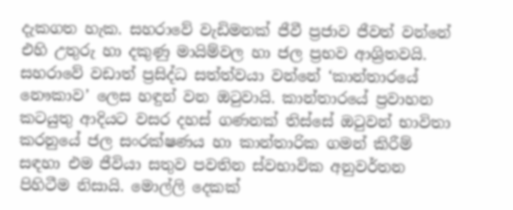දැකගත හැක. සහරාවේ වැඩිමනක් ජීවී ප්‍රජාව ජීවත් වන්නේ එහි උතුරු හා දකුණු මායිම්වල හා ජල ප්‍රභව ආශ්‍රිතවයි. සහරාවේ වඩාත් ප්‍රසිද්ධ සත්ත්වයා වන්නේ ‘කාන්තාරයේ නෞකාව’ ලෙස හඳුන් වන ඔටුවායි. කාන්තාරයේ ප්‍රවාහන කටයුතු ආදියට වසර දහස් ගණනක් තිස්සේ ඔටුවන් භාවිතා කරනුයේ ජල සංරක්ෂණය හා කාන්තාරික ගමන් කිරීම් සඳහා එම ජීවියා සතුව පවතින ස්වභාවික අනුවර්තන පිහිටීම නිසායි. මොල්ලි දෙකක්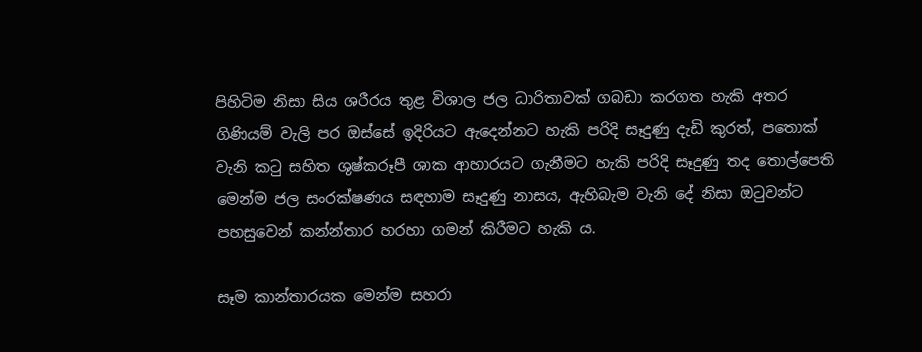පිහිටිම නිසා සිය ශරීරය තුළ විශාල ජල ධාරිතාවක් ගබඩා කරගත හැකි අතර ගිණියම් වැලි පර ඔස්සේ ඉදිරියට ඇදෙන්නට හැකි පරිදි සෑදුණු දැඩි කුරත්, පතොක් වැනි කටු සහිත ශුෂ්කරූපී ශාක ආහාරයට ගැනීමට හැකි පරිදි සෑදුණු තද තොල්පෙති මෙන්ම ජල සංරක්ෂණය සඳහාම සෑදුණු නාසය, ඇහිබැම වැනි දේ නිසා ඔටුවන්ට පහසුවෙන් කන්න්තාර හරහා ගමන් කිරීමට හැකි ය.

සෑම කාන්තාරයක මෙන්ම සහරා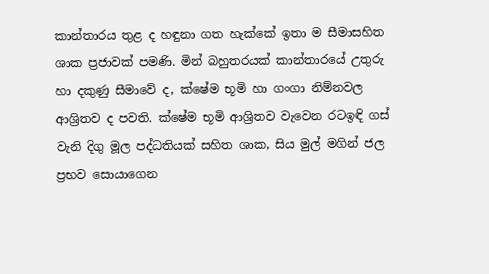කාන්තාරය තුළ ද හඳුනා ගත හැක්කේ ඉතා ම සීමාසහිත ශාක ප්‍රජාවක් පමණි. මින් බහුතරයක් කාන්තාරයේ උතුරු හා දකුණු සීමාවේ ද, ක්ෂේම භූමි හා ගංගා නිම්නවල ආශ්‍රිතව ද පවති. ක්ෂේම භූමි ආශ්‍රිතව වැවෙන රටඉඳි ගස් වැනි දිගු මූල පද්ධතියක් සහිත ශාක, සිය මුල් මගින් ජල ප්‍රභව සොයාගෙන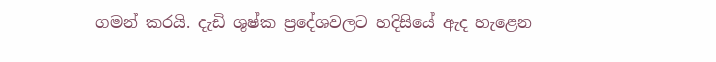ගමන් කරයි. දැඩි ශුෂ්ක ප්‍රදේශවලට හදිසියේ ඇද හැළෙන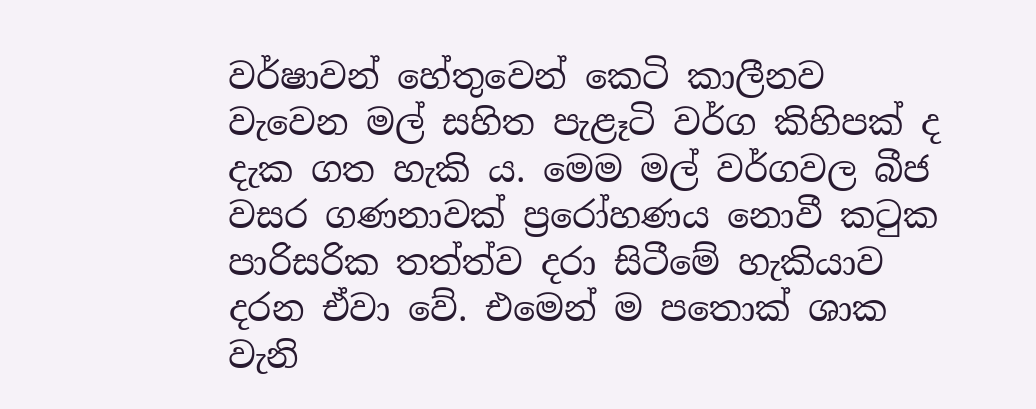වර්ෂාවන් හේතුවෙන් කෙටි කාලීනව වැවෙන මල් සහිත පැළෑටි වර්ග කිහිපක් ද දැක ගත හැකි ය. මෙම මල් වර්ගවල බීජ වසර ගණනාවක් ප්‍රරෝහණය නොවී කටුක පාරිසරික තත්ත්ව දරා සිටීමේ හැකියාව දරන ඒවා වේ. එමෙන් ම පතොක් ශාක වැනි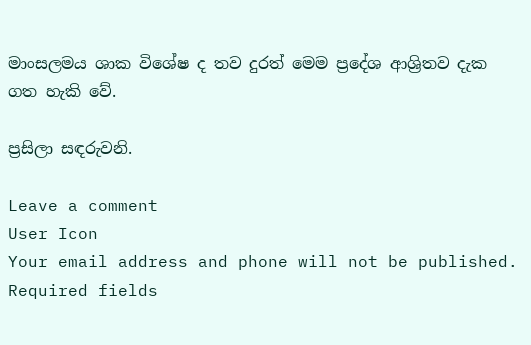මාංසලමය ශාක විශේෂ ද තව දුරත් මෙම ප්‍රදේශ ආශ්‍රිතව දැක ගත හැකි වේ.

ප්‍රසිලා සඳරුවනි.

Leave a comment
User Icon
Your email address and phone will not be published. Required fields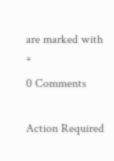are marked with *
0 Comments

Action Required